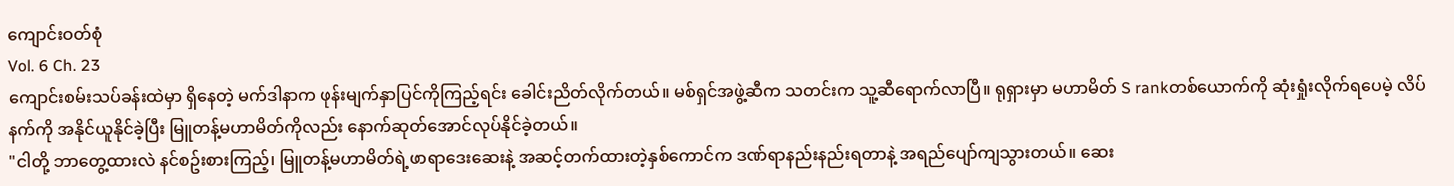ကျောင်းဝတ်စုံ
Vol. 6 Ch. 23
ကျောင်းစမ်းသပ်ခန်းထဲမှာ ရှိနေတဲ့ မက်ဒါနာက ဖုန်းမျက်နှာပြင်ကိုကြည့်ရင်း ခေါင်းညိတ်လိုက်တယ်။ မစ်ရှင်အဖွဲ့ဆီက သတင်းက သူ့ဆီရောက်လာပြီ။ ရုရှားမှာ မဟာမိတ် S rankတစ်ယောက်ကို ဆုံးရှုံးလိုက်ရပေမဲ့ လိပ်နက်ကို အနိုင်ယူနိုင်ခဲ့ပြီး မြူတန့်မဟာမိတ်ကိုလည်း နောက်ဆုတ်အောင်လုပ်နိုင်ခဲ့တယ်။
"ငါတို့ ဘာတွေ့ထားလဲ နင်စဥ်းစားကြည့်၊ မြူတန့်မဟာမိတ်ရဲ့ဖာရာဒေးဆေးနဲ့ အဆင့်တက်ထားတဲ့နှစ်ကောင်က ဒဏ်ရာနည်းနည်းရတာနဲ့ အရည်ပျော်ကျသွားတယ်။ ဆေး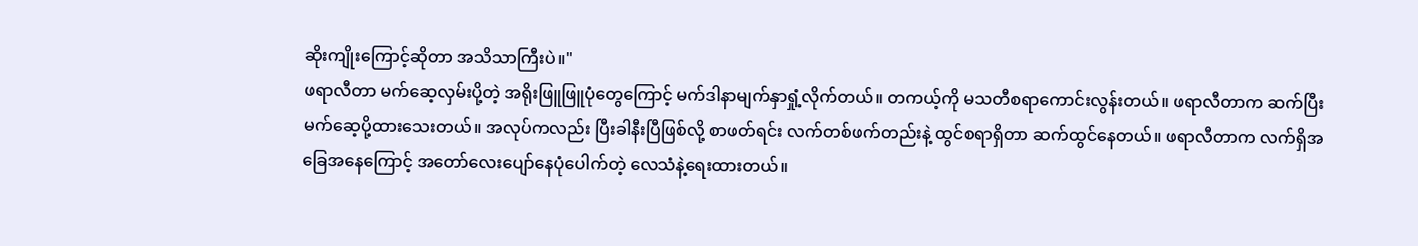ဆိုးကျိုးကြောင့်ဆိုတာ အသိသာကြီးပဲ။"
ဖရာလီတာ မက်ဆေ့လှမ်းပို့တဲ့ အရိုးဖြူဖြူပုံတွေကြောင့် မက်ဒါနာမျက်နှာရှုံ့လိုက်တယ်။ တကယ့်ကို မသတီစရာကောင်းလွန်းတယ်။ ဖရာလီတာက ဆက်ပြီး မက်ဆေ့ပို့ထားသေးတယ်။ အလုပ်ကလည်း ပြီးခါနီးပြီဖြစ်လို့ စာဖတ်ရင်း လက်တစ်ဖက်တည်းနဲ့ ထွင်စရာရှိတာ ဆက်ထွင်နေတယ်။ ဖရာလီတာက လက်ရှိအခြေအနေကြောင့် အတော်လေးပျော်နေပုံပေါက်တဲ့ လေသံနဲ့ရေးထားတယ်။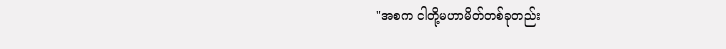"အစက ငါတို့မဟာမိတ်တစ်ခုတည်း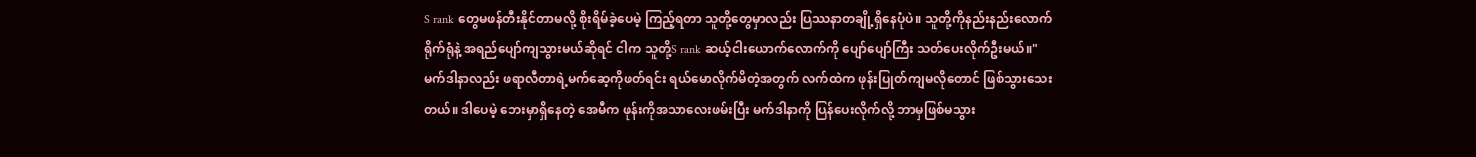S rank တွေမဖန်တီးနိုင်တာမလို့ စိုးရိမ်ခဲ့ပေမဲ့ ကြည့်ရတာ သူတို့တွေမှာလည်း ပြဿနာတချို့ရှိနေပုံပဲ။ သူတို့ကိုနည်းနည်းလောက်ရိုက်ရုံနဲ့ အရည်ပျော်ကျသွားမယ်ဆိုရင် ငါက သူတို့S rank ဆယ့်ငါးယောက်လောက်ကို ပျော်ပျော်ကြီး သတ်ပေးလိုက်ဦးမယ်။"
မက်ဒါနာလည်း ဖရာလီတာရဲ့မက်ဆေ့ကိုဖတ်ရင်း ရယ်မောလိုက်မိတဲ့အတွက် လက်ထဲက ဖုန်းပြုတ်ကျမလိုတောင် ဖြစ်သွားသေးတယ်။ ဒါပေမဲ့ ဘေးမှာရှိနေတဲ့ အေမီက ဖုန်းကိုအသာလေးဖမ်းပြီး မက်ဒါနာကို ပြန်ပေးလိုက်လို့ ဘာမှဖြစ်မသွား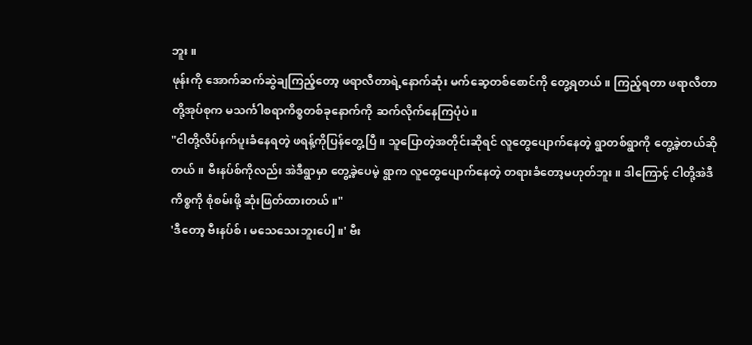ဘူး။
ဖုန်းကို အောက်ဆက်ဆွဲချကြည့်တော့ ဖရာလီတာရဲ့နောက်ဆုံး မက်ဆေ့တစ်စောင်ကို တွေ့ရတယ်။ ကြည့်ရတာ ဖရာလီတာတို့အုပ်စုက မသင်္ကါစရာကိစ္စတစ်ခုနောက်ကို ဆက်လိုက်နေကြပုံပဲ။
"ငါတို့လိပ်နက်ပူးခံနေရတဲ့ ဖရန့်ကိုပြန်တွေ့ပြီ။ သူပြောတဲ့အတိုင်းဆိုရင် လူတွေပျောက်နေတဲ့ ရွာတစ်ရွာကို တွေ့ခဲ့တယ်ဆိုတယ်။ ဗီးနပ်စ်ကိုလည်း အဲဒီရွာမှာ တွေ့ခဲ့ပေမဲ့ ရွာက လူတွေပျောက်နေတဲ့ တရားခံတော့မဟုတ်ဘူး။ ဒါကြောင့် ငါတို့အဲဒီကိစ္စကို စုံစမ်းဖို့ ဆုံးဖြတ်ထားတယ်။"
'ဒီတော့ ဗီးနပ်စ်၊ မသေသေးဘူးပေါ့။' ဗီး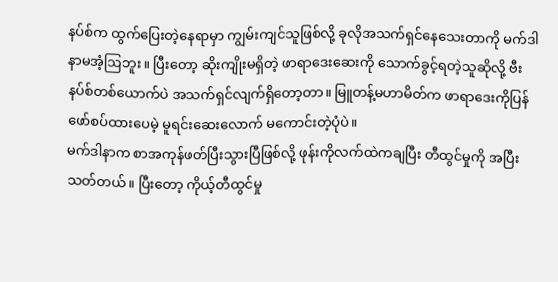နပ်စ်က ထွက်ပြေးတဲ့နေရာမှာ ကျွမ်းကျင်သူဖြစ်လို့ ခုလိုအသက်ရှင်နေသေးတာကို မက်ဒါနာမအံ့ဩဘူး။ ပြီးတော့ ဆိုးကျိုးမရှိတဲ့ ဖာရာဒေးဆေးကို သောက်ခွင့်ရတဲ့သူဆိုလို့ ဗီးနပ်စ်တစ်ယောက်ပဲ အသက်ရှင်လျက်ရှိတော့တာ။ မြူတန့်မဟာမိတ်က ဖာရာဒေးကိုပြန်
ဖော်စပ်ထားပေမဲ့ မူရင်းဆေးလောက် မကောင်းတဲ့ပုံပဲ။
မက်ဒါနာက စာအကုန်ဖတ်ပြီးသွားပြီဖြစ်လို့ ဖုန်းကိုလက်ထဲကချပြီး တီထွင်မှုကို အပြီးသတ်တယ်။ ပြီးတော့ ကိုယ့်တီထွင်မှု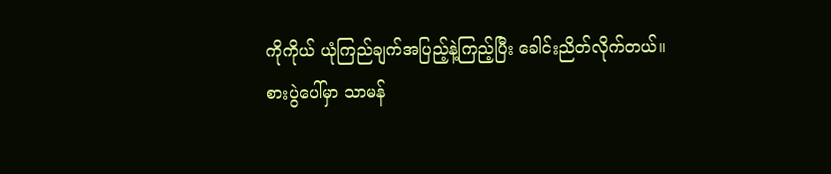ကိုကိုယ် ယုံကြည်ချက်အပြည့်နဲ့ကြည့်ပြီး ခေါင်းညိတ်လိုက်တယ်။
စားပွဲပေါ်မှာ သာမန်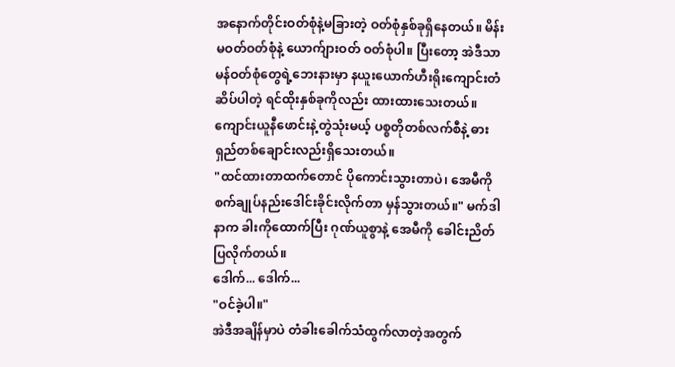အနောက်တိုင်းဝတ်စုံနဲ့မခြားတဲ့ ဝတ်စုံနှစ်ခုရှိနေတယ်။ မိန်းမဝတ်ဝတ်စုံနဲ့ ယောက်ျားဝတ် ဝတ်စုံပါ။ ပြီးတော့ အဲဒီသာမန်ဝတ်စုံတွေရဲ့ဘေးနားမှာ နယူးယောက်ဟီးရိုးကျောင်းတံဆိပ်ပါတဲ့ ရင်ထိုးနှစ်ခုကိုလည်း ထားထားသေးတယ်။ ကျောင်းယူနီဖောင်းနဲ့တွဲသုံးမယ့် ပစ္စတိုတစ်လက်စီနဲ့ ဓားရှည်တစ်ချောင်းလည်းရှိသေးတယ်။
"ထင်ထားတာထက်တောင် ပိုကောင်းသွားတာပဲ၊ အေမီကို စက်ချုပ်နည်းဒေါင်းခိုင်းလိုက်တာ မှန်သွားတယ်။" မက်ဒါနာက ခါးကိုထောက်ပြီး ဂုဏ်ယူစွာနဲ့ အေမီကို ခေါင်းညိတ်ပြလိုက်တယ်။
ဒေါက်... ဒေါက်...
"ဝင်ခဲ့ပါ။"
အဲဒီအချိန်မှာပဲ တံခါးခေါက်သံထွက်လာတဲ့အတွက်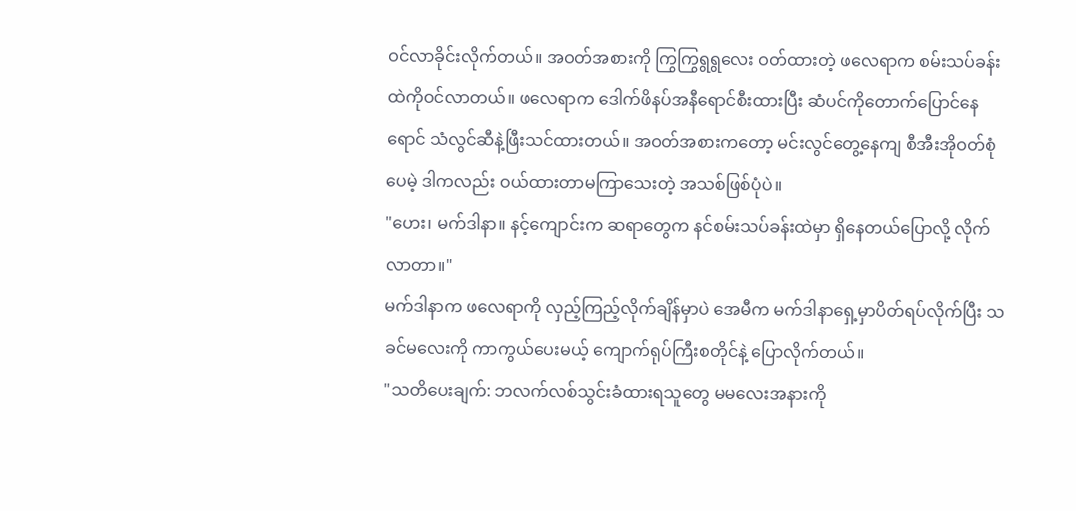ဝင်လာခိုင်းလိုက်တယ်။ အဝတ်အစားကို ကြွကြွရွရွလေး ဝတ်ထားတဲ့ ဖလေရာက စမ်းသပ်ခန်းထဲကိုဝင်လာတယ်။ ဖလေရာက ဒေါက်ဖိနပ်အနီရောင်စီးထားပြီး ဆံပင်ကိုတောက်ပြောင်နေရောင် သံလွင်ဆီနဲ့ဖြီးသင်ထားတယ်။ အဝတ်အစားကတော့ မင်းလွင်တွေ့နေကျ စီအီးအိုဝတ်စုံပေမဲ့ ဒါကလည်း ဝယ်ထားတာမကြာသေးတဲ့ အသစ်ဖြစ်ပုံပဲ။
"ဟေး၊ မက်ဒါနာ။ နင့်ကျောင်းက ဆရာတွေက နင်စမ်းသပ်ခန်းထဲမှာ ရှိနေတယ်ပြောလို့ လိုက်လာတာ။"
မက်ဒါနာက ဖလေရာကို လှည့်ကြည့်လိုက်ချိန်မှာပဲ အေမီက မက်ဒါနာရှေ့မှာပိတ်ရပ်လိုက်ပြီး သခင်မလေးကို ကာကွယ်ပေးမယ့် ကျောက်ရုပ်ကြီးစတိုင်နဲ့ ပြောလိုက်တယ်။
"သတိပေးချက်: ဘလက်လစ်သွင်းခံထားရသူတွေ မမလေးအနားကို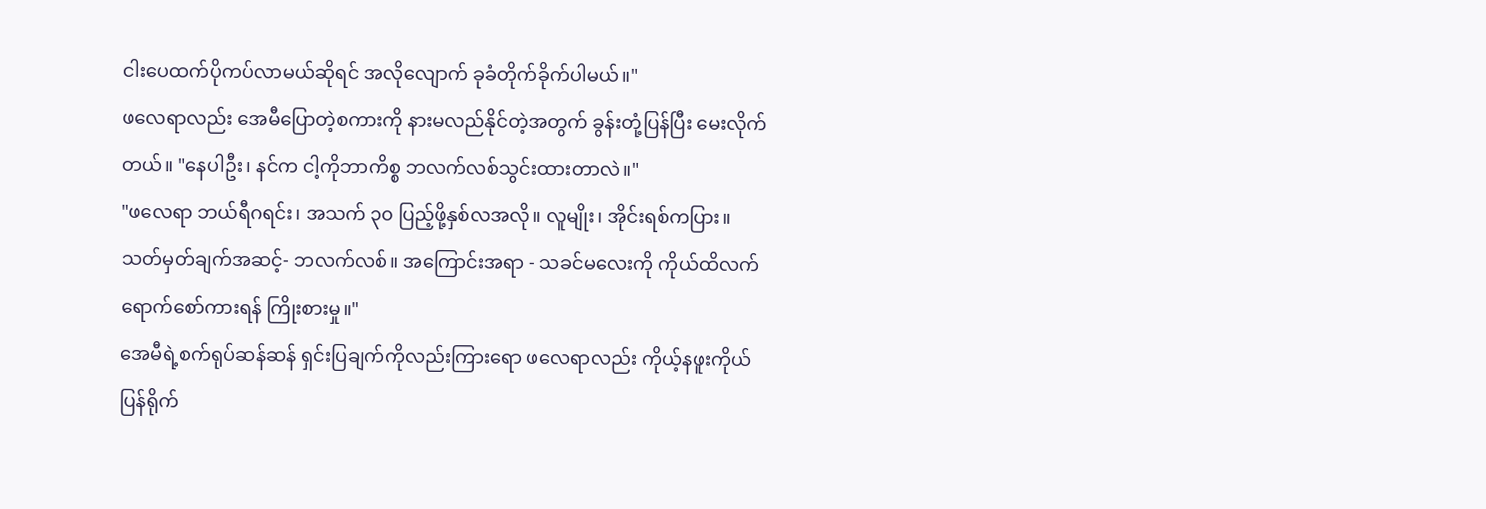ငါးပေထက်ပိုကပ်လာမယ်ဆိုရင် အလိုလျောက် ခုခံတိုက်ခိုက်ပါမယ်။"
ဖလေရာလည်း အေမီပြောတဲ့စကားကို နားမလည်နိုင်တဲ့အတွက် ခွန်းတုံ့ပြန်ပြီး မေးလိုက်တယ်။ "နေပါဦး၊ နင်က ငါ့ကိုဘာကိစ္စ ဘလက်လစ်သွင်းထားတာလဲ။"
"ဖလေရာ ဘယ်ရီဂရင်း၊ အသက် ၃၀ ပြည့်ဖို့နှစ်လအလို။ လူမျိုး၊ အိုင်းရစ်ကပြား။ သတ်မှတ်ချက်အဆင့်- ဘလက်လစ်။ အကြောင်းအရာ - သခင်မလေးကို ကိုယ်ထိလက်ရောက်စော်ကားရန် ကြိုးစားမှု။"
အေမီရဲ့စက်ရုပ်ဆန်ဆန် ရှင်းပြချက်ကိုလည်းကြားရော ဖလေရာလည်း ကိုယ့်နဖူးကိုယ်ပြန်ရိုက်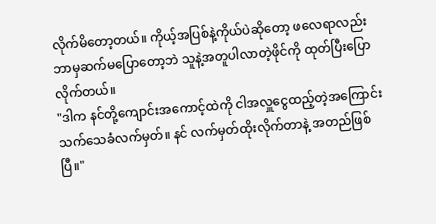လိုက်မိတော့တယ်။ ကိုယ့်အပြစ်နဲ့ကိုယ်ပဲဆိုတော့ ဖလေရာလည်း ဘာမှဆက်မပြောတော့ဘဲ သူနဲ့အတူပါလာတဲ့ဖိုင်ကို ထုတ်ပြီးပြောလိုက်တယ်။
"ဒါက နင်တို့ကျောင်းအကောင့်ထဲကို ငါအလှူငွေထည့်တဲ့အကြောင်း သက်သေခံလက်မှတ်။ နင် လက်မှတ်ထိုးလိုက်တာနဲ့ အတည်ဖြစ်ပြီ။"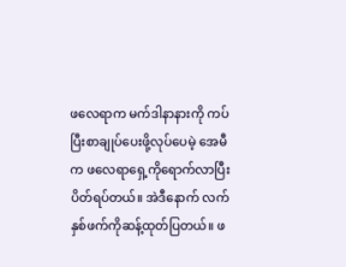ဖလေရာက မက်ဒါနာနားကို ကပ်ပြီးစာချုပ်ပေးဖို့လုပ်ပေမဲ့ အေမီက ဖလေရာရှေ့ကိုရောက်လာပြီး ပိတ်ရပ်တယ်။ အဲဒီနောက် လက်နှစ်ဖက်ကိုဆန့်ထုတ်ပြတယ်။ ဖ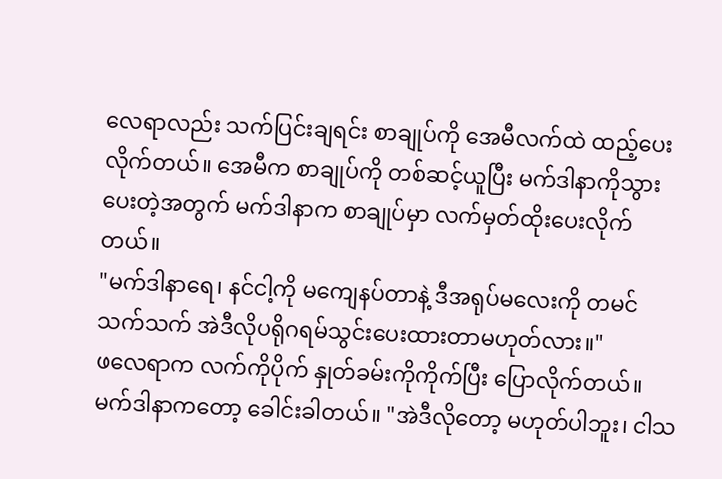လေရာလည်း သက်ပြင်းချရင်း စာချုပ်ကို အေမီလက်ထဲ ထည့်ပေးလိုက်တယ်။ အေမီက စာချုပ်ကို တစ်ဆင့်ယူပြီး မက်ဒါနာကိုသွားပေးတဲ့အတွက် မက်ဒါနာက စာချုပ်မှာ လက်မှတ်ထိုးပေးလိုက်တယ်။
"မက်ဒါနာရေ၊ နင်ငါ့ကို မကျေနပ်တာနဲ့ ဒီအရုပ်မလေးကို တမင်သက်သက် အဲဒီလိုပရိုဂရမ်သွင်းပေးထားတာမဟုတ်လား။"
ဖလေရာက လက်ကိုပိုက် နှုတ်ခမ်းကိုကိုက်ပြီး ပြောလိုက်တယ်။ မက်ဒါနာကတော့ ခေါင်းခါတယ်။ "အဲဒီလိုတော့ မဟုတ်ပါဘူး၊ ငါသ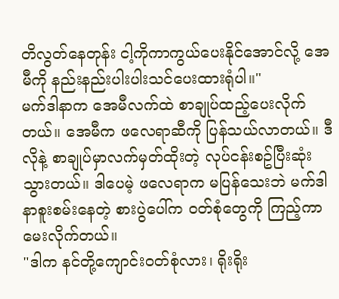တိလွတ်နေတုန်း ငါ့ကိုကာကွယ်ပေးနိုင်အောင်လို့ အေမီကို နည်းနည်းပါးပါးသင်ပေးထားရုံပါ။"
မက်ဒါနာက အေမီလက်ထဲ စာချုပ်ထည့်ပေးလိုက်တယ်။ အေမီက ဖလေရာဆီကို ပြန်သယ်လာတယ်။ ဒီလိုနဲ့ စာချုပ်မှာလက်မှတ်ထိုးတဲ့ လုပ်ငန်းစဥ်ပြီးဆုံးသွားတယ်။ ဒါပေမဲ့ ဖလေရာက မပြန်သေးဘဲ မက်ဒါနာစူးစမ်းနေတဲ့ စားပွဲပေါ်က ဝတ်စုံတွေကို ကြည့်ကာမေးလိုက်တယ်။
"ဒါက နင်တို့ကျောင်းဝတ်စုံလား၊ ရိုးရိုး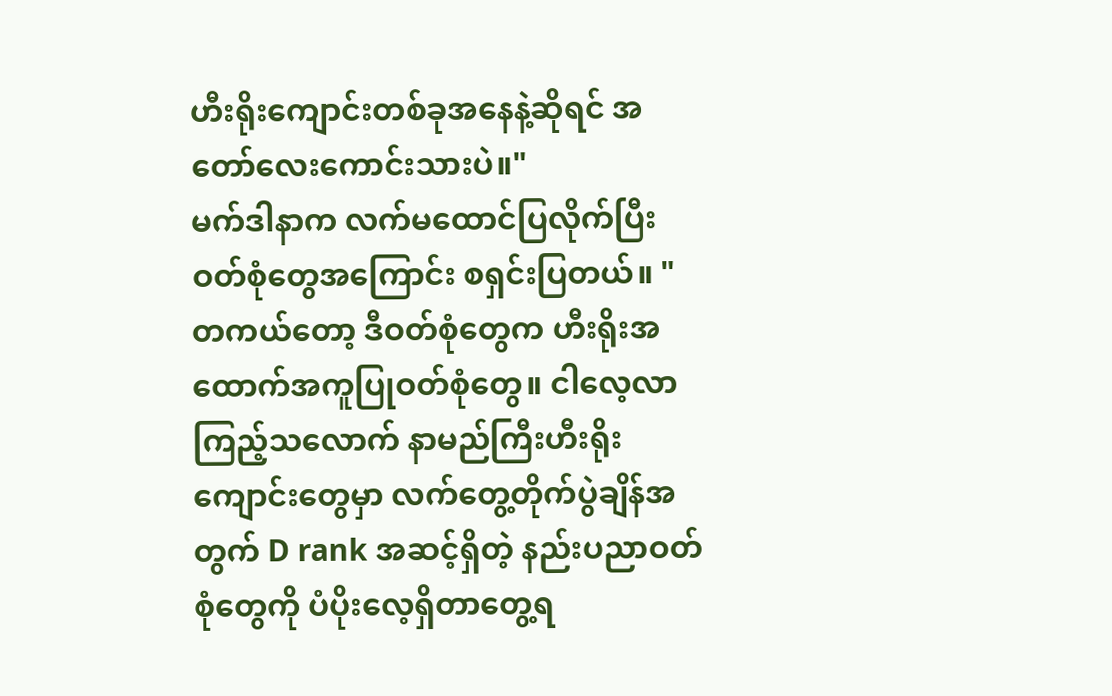ဟီးရိုးကျောင်းတစ်ခုအနေနဲ့ဆိုရင် အတော်လေးကောင်းသားပဲ။"
မက်ဒါနာက လက်မထောင်ပြလိုက်ပြီး ဝတ်စုံတွေအကြောင်း စရှင်းပြတယ်။ "တကယ်တော့ ဒီဝတ်စုံတွေက ဟီးရိုးအထောက်အကူပြုဝတ်စုံတွေ။ ငါလေ့လာကြည့်သလောက် နာမည်ကြီးဟီးရိုးကျောင်းတွေမှာ လက်တွေ့တိုက်ပွဲချိန်အတွက် D rank အဆင့်ရှိတဲ့ နည်းပညာဝတ်စုံတွေကို ပံပိုးလေ့ရှိတာတွေ့ရ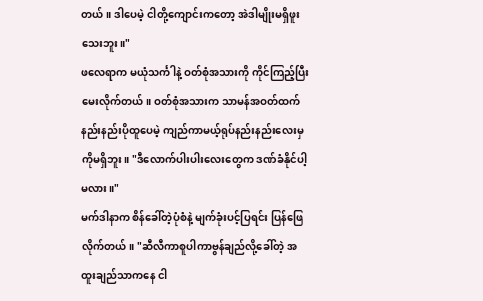တယ်။ ဒါပေမဲ့ ငါတို့ကျောင်းကတော့ အဲဒါမျိုးမရှိဖူးသေးဘူး။"
ဖလေရာက မယုံသင်္ကါနဲ့ ဝတ်စုံအသားကို ကိုင်ကြည့်ပြီး မေးလိုက်တယ်။ ဝတ်စုံအသားက သာမန်အဝတ်ထက် နည်းနည်းပိုထူပေမဲ့ ကျည်ကာမယ့်ရုပ်နည်းနည်းလေးမှကိုမရှိဘူး။ "ဒီလောက်ပါးပါးလေးတွေက ဒဏ်ခံနိုင်ပါ့မလား။"
မက်ဒါနာက စိန်ခေါ်တဲ့ပုံစံနဲ့ မျက်ခုံးပင့်ပြရင်း ပြန်ဖြေလိုက်တယ်။ "ဆီလီကာစူပါကာဗွန်ချည်လို့ခေါ်တဲ့ အထူးချည်သာကနေ ငါ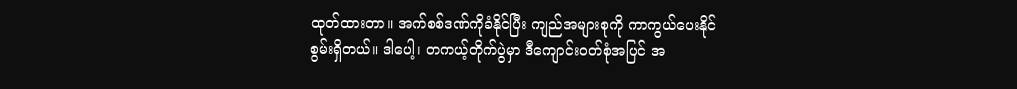ထုတ်ထားတာ။ အက်စစ်ဒဏ်ကိုခံနိုင်ပြီး ကျည်အများစုကို ကာကွယ်ပေးနိုင်စွမ်းရှိတယ်။ ဒါပေါ့၊ တကယ့်တိုက်ပွဲမှာ ဒီကျောင်းဝတ်စုံအပြင် အ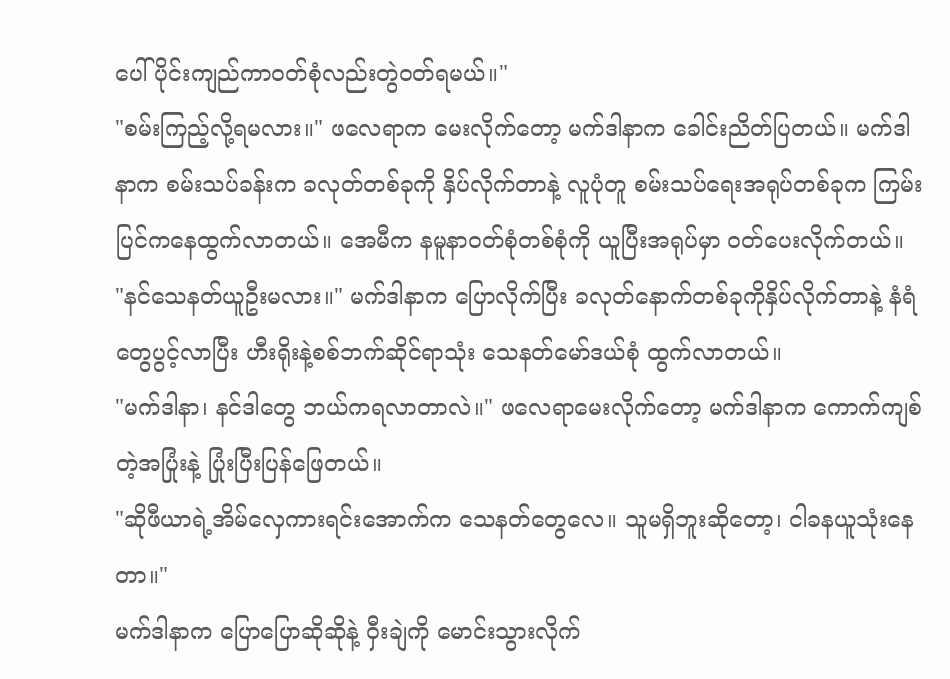ပေါ်ပိုင်းကျည်ကာဝတ်စုံလည်းတွဲဝတ်ရမယ်။"
"စမ်းကြည့်လို့ရမလား။" ဖလေရာက မေးလိုက်တော့ မက်ဒါနာက ခေါင်းညိတ်ပြတယ်။ မက်ဒါနာက စမ်းသပ်ခန်းက ခလုတ်တစ်ခုကို နှိပ်လိုက်တာနဲ့ လူပုံတူ စမ်းသပ်ရေးအရုပ်တစ်ခုက ကြမ်းပြင်ကနေထွက်လာတယ်။ အေမီက နမူနာဝတ်စုံတစ်စုံကို ယူပြီးအရုပ်မှာ ဝတ်ပေးလိုက်တယ်။
"နင်သေနတ်ယူဦးမလား။" မက်ဒါနာက ပြောလိုက်ပြီး ခလုတ်နောက်တစ်ခုကိုနှိပ်လိုက်တာနဲ့ နံရံတွေပွင့်လာပြီး ဟီးရိုးနဲ့စစ်ဘက်ဆိုင်ရာသုံး သေနတ်မော်ဒယ်စုံ ထွက်လာတယ်။
"မက်ဒါနာ၊ နင်ဒါတွေ ဘယ်ကရလာတာလဲ။" ဖလေရာမေးလိုက်တော့ မက်ဒါနာက ကောက်ကျစ်တဲ့အပြုံးနဲ့ ပြုံးပြီးပြန်ဖြေတယ်။
"ဆိုဖီယာရဲ့အိမ်လှေကားရင်းအောက်က သေနတ်တွေလေ။ သူမရှိဘူးဆိုတော့၊ ငါခနယူသုံးနေတာ။"
မက်ဒါနာက ပြောပြောဆိုဆိုနဲ့ ဝှီးချဲကို မောင်းသွားလိုက်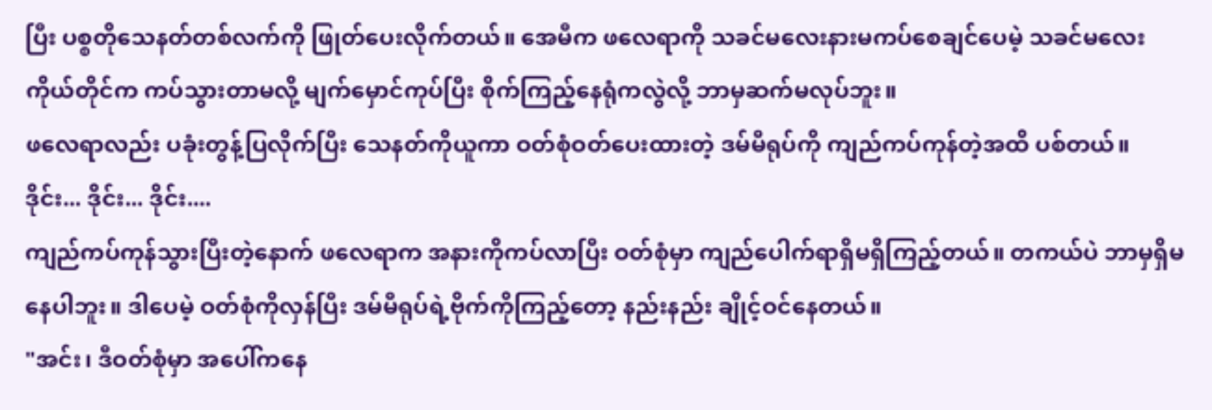ပြီး ပစ္စတိုသေနတ်တစ်လက်ကို ဖြုတ်ပေးလိုက်တယ်။ အေမီက ဖလေရာကို သခင်မလေးနားမကပ်စေချင်ပေမဲ့ သခင်မလေးကိုယ်တိုင်က ကပ်သွားတာမလို့ မျက်မှောင်ကုပ်ပြီး စိုက်ကြည့်နေရုံကလွဲလို့ ဘာမှဆက်မလုပ်ဘူး။
ဖလေရာလည်း ပခုံးတွန့်ပြလိုက်ပြီး သေနတ်ကိုယူကာ ဝတ်စုံဝတ်ပေးထားတဲ့ ဒမ်မီရုပ်ကို ကျည်ကပ်ကုန်တဲ့အထိ ပစ်တယ်။
ဒိုင်း... ဒိုင်း... ဒိုင်း....
ကျည်ကပ်ကုန်သွားပြီးတဲ့နောက် ဖလေရာက အနားကိုကပ်လာပြီး ဝတ်စုံမှာ ကျည်ပေါက်ရာရှိမရှိကြည့်တယ်။ တကယ်ပဲ ဘာမှရှိမနေပါဘူး။ ဒါပေမဲ့ ဝတ်စုံကိုလှန်ပြီး ဒမ်မီရုပ်ရဲ့ဗိုက်ကိုကြည့်တော့ နည်းနည်း ချိုင့်ဝင်နေတယ်။
"အင်း၊ ဒီဝတ်စုံမှာ အပေါ်ကနေ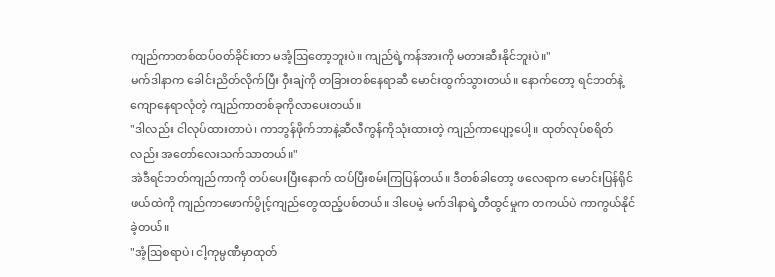ကျည်ကာတစ်ထပ်ဝတ်ခိုင်းတာ မအံ့ဩတော့ဘူးပဲ။ ကျည်ရဲ့ကန်အားကို မတားဆီးနိုင်ဘူးပဲ။"
မက်ဒါနာက ခေါင်းညိတ်လိုက်ပြီး ဝှီးချဲကို တခြားတစ်နေရာဆီ မောင်းထွက်သွားတယ်။ နောက်တော့ ရင်ဘတ်နဲ့ကျောနေရာလုံတဲ့ ကျည်ကာတစ်ခုကိုလာပေးတယ်။
"ဒါလည်း ငါလုပ်ထားတာပဲ၊ ကာဘွန်ဖိုက်ဘာနဲ့ဆီလီကွန်ကိုသုံးထားတဲ့ ကျည်ကာပျော့ပေါ့။ ထုတ်လုပ်စရိတ်လည်း အတော်လေးသက်သာတယ်။"
အဲဒီရင်ဘတ်ကျည်ကာကို တပ်ပေးပြီးနောက် ထပ်ပြီးစမ်းကြပြန်တယ်။ ဒီတစ်ခါတော့ ဖလေရာက မောင်းပြန်ရိုင်ဖယ်ထဲကို ကျည်ကာဖောက်ပွိုင့်ကျည်တွေထည့်ပစ်တယ်။ ဒါပေမဲ့ မက်ဒါနာရဲ့တီထွင်မှုက တကယ်ပဲ ကာကွယ်နိုင်ခဲ့တယ်။
"အံ့ဩစရာပဲ၊ ငါ့ကုမ္ပဏီမှာထုတ်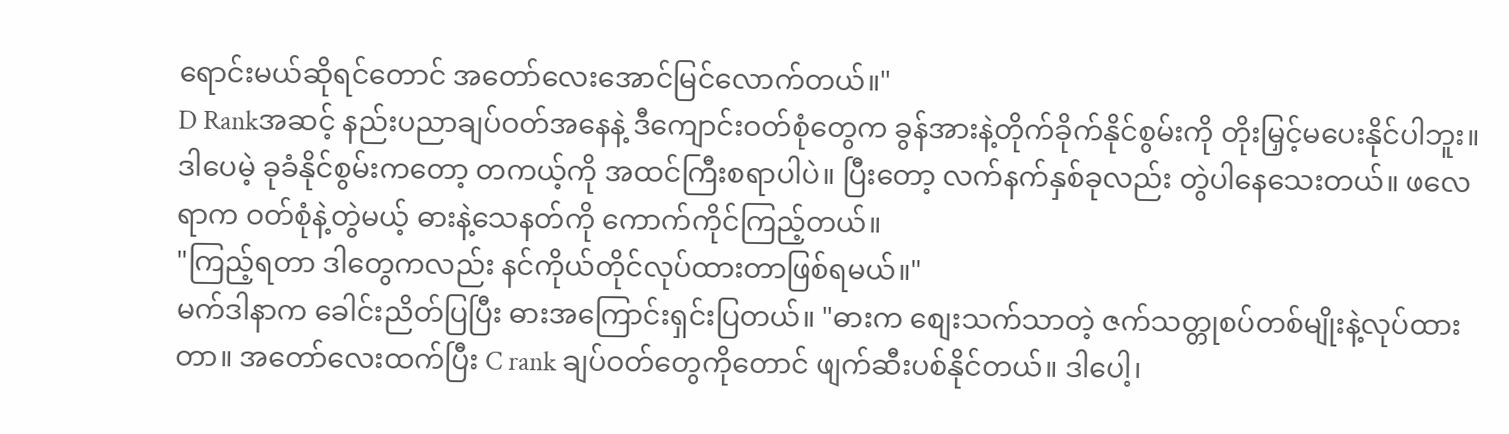ရောင်းမယ်ဆိုရင်တောင် အတော်လေးအောင်မြင်လောက်တယ်။"
D Rankအဆင့် နည်းပညာချပ်ဝတ်အနေနဲ့ ဒီကျောင်းဝတ်စုံတွေက ခွန်အားနဲ့တိုက်ခိုက်နိုင်စွမ်းကို တိုးမြှင့်မပေးနိုင်ပါဘူး။ ဒါပေမဲ့ ခုခံနိုင်စွမ်းကတော့ တကယ့်ကို အထင်ကြီးစရာပါပဲ။ ပြီးတော့ လက်နက်နှစ်ခုလည်း တွဲပါနေသေးတယ်။ ဖလေရာက ဝတ်စုံနဲ့တွဲမယ့် ဓားနဲ့သေနတ်ကို ကောက်ကိုင်ကြည့်တယ်။
"ကြည့်ရတာ ဒါတွေကလည်း နင်ကိုယ်တိုင်လုပ်ထားတာဖြစ်ရမယ်။"
မက်ဒါနာက ခေါင်းညိတ်ပြပြီး ဓားအကြောင်းရှင်းပြတယ်။ "ဓားက စျေးသက်သာတဲ့ ဇက်သတ္တုစပ်တစ်မျိုးနဲ့လုပ်ထားတာ။ အတော်လေးထက်ပြီး C rank ချပ်ဝတ်တွေကိုတောင် ဖျက်ဆီးပစ်နိုင်တယ်။ ဒါပေါ့၊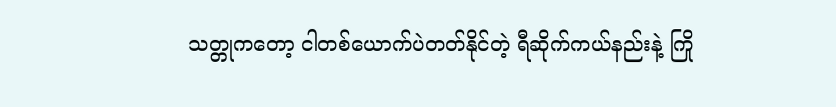သတ္တုကတော့ ငါတစ်ယောက်ပဲတတ်နိုင်တဲ့ ရီဆိုက်ကယ်နည်းနဲ့ ကြို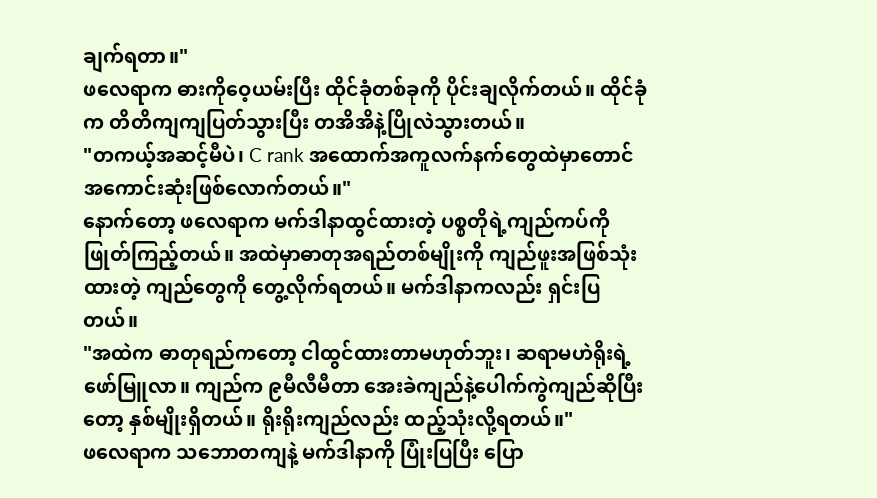ချက်ရတာ။"
ဖလေရာက ဓားကိုဝေ့ယမ်းပြီး ထိုင်ခုံတစ်ခုကို ပိုင်းချလိုက်တယ်။ ထိုင်ခုံက တိတိကျကျပြတ်သွားပြီး တအိအိနဲ့ပြိုလဲသွားတယ်။
"တကယ့်အဆင့်မီပဲ၊ C rank အထောက်အကူလက်နက်တွေထဲမှာတောင် အကောင်းဆုံးဖြစ်လောက်တယ်။"
နောက်တော့ ဖလေရာက မက်ဒါနာထွင်ထားတဲ့ ပစ္စတိုရဲ့ကျည်ကပ်ကို ဖြုတ်ကြည့်တယ်။ အထဲမှာဓာတုအရည်တစ်မျိုးကို ကျည်ဖူးအဖြစ်သုံးထားတဲ့ ကျည်တွေကို တွေ့လိုက်ရတယ်။ မက်ဒါနာကလည်း ရှင်းပြတယ်။
"အထဲက ဓာတုရည်ကတော့ ငါထွင်ထားတာမဟုတ်ဘူး၊ ဆရာမဟဲရိုးရဲ့ဖော်မြူလာ။ ကျည်က ၉မီလီမီတာ အေးခဲကျည်နဲ့ပေါက်ကွဲကျည်ဆိုပြီးတော့ နှစ်မျိုးရှိတယ်။ ရိုးရိုးကျည်လည်း ထည့်သုံးလို့ရတယ်။"
ဖလေရာက သဘောတကျနဲ့ မက်ဒါနာကို ပြုံးပြပြီး ပြော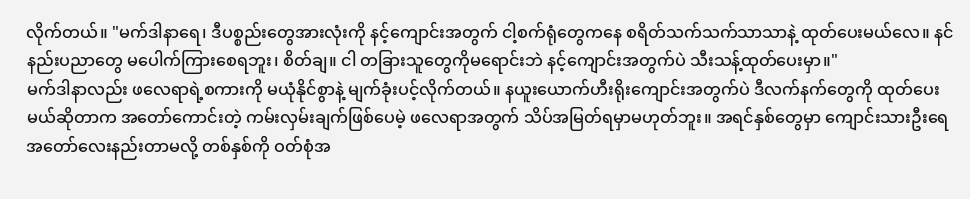လိုက်တယ်။ "မက်ဒါနာရေ၊ ဒီပစ္စည်းတွေအားလုံးကို နင့်ကျောင်းအတွက် ငါ့စက်ရုံတွေကနေ စရိတ်သက်သက်သာသာနဲ့ ထုတ်ပေးမယ်လေ။ နင်နည်းပညာတွေ မပေါက်ကြားစေရဘူး၊ စိတ်ချ။ ငါ တခြားသူတွေကိုမရောင်းဘဲ နင့်ကျောင်းအတွက်ပဲ သီးသန့်ထုတ်ပေးမှာ။"
မက်ဒါနာလည်း ဖလေရာရဲ့စကားကို မယုံနိုင်စွာနဲ့ မျက်ခုံးပင့်လိုက်တယ်။ နယူးယောက်ဟီးရိုးကျောင်းအတွက်ပဲ ဒီလက်နက်တွေကို ထုတ်ပေးမယ်ဆိုတာက အတော်ကောင်းတဲ့ ကမ်းလှမ်းချက်ဖြစ်ပေမဲ့ ဖလေရာအတွက် သိပ်အမြတ်ရမှာမဟုတ်ဘူး။ အရင်နှစ်တွေမှာ ကျောင်းသားဦးရေ အတော်လေးနည်းတာမလို့ တစ်နှစ်ကို ဝတ်စုံအ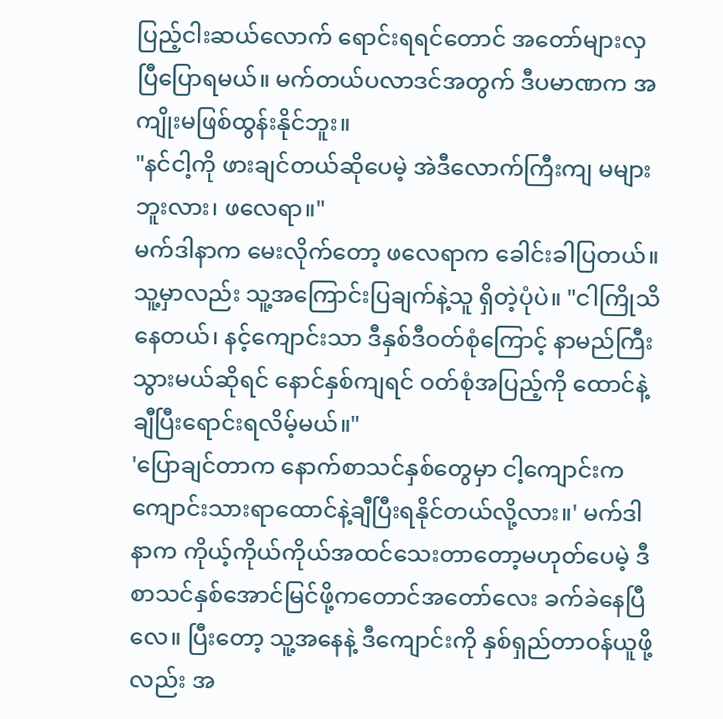ပြည့်ငါးဆယ်လောက် ရောင်းရရင်တောင် အတော်များလှပြီပြောရမယ်။ မက်တယ်ပလာဒင်အတွက် ဒီပမာဏက အကျိုးမဖြစ်ထွန်းနိုင်ဘူး။
"နင်ငါ့ကို ဖားချင်တယ်ဆိုပေမဲ့ အဲဒီလောက်ကြီးကျ မများဘူးလား၊ ဖလေရာ။"
မက်ဒါနာက မေးလိုက်တော့ ဖလေရာက ခေါင်းခါပြတယ်။ သူ့မှာလည်း သူ့အကြောင်းပြချက်နဲ့သူ ရှိတဲ့ပုံပဲ။ "ငါကြိုသိနေတယ်၊ နင့်ကျောင်းသာ ဒီနှစ်ဒီဝတ်စုံကြောင့် နာမည်ကြီးသွားမယ်ဆိုရင် နောင်နှစ်ကျရင် ဝတ်စုံအပြည့်ကို ထောင်နဲ့ချီပြီးရောင်းရလိမ့်မယ်။"
'ပြောချင်တာက နောက်စာသင်နှစ်တွေမှာ ငါ့ကျောင်းက ကျောင်းသားရာထောင်နဲ့ချီပြီးရနိုင်တယ်လို့လား။' မက်ဒါနာက ကိုယ့်ကိုယ်ကိုယ်အထင်သေးတာတော့မဟုတ်ပေမဲ့ ဒီစာသင်နှစ်အောင်မြင်ဖို့ကတောင်အတော်လေး ခက်ခဲနေပြီလေ။ ပြီးတော့ သူ့အနေနဲ့ ဒီကျောင်းကို နှစ်ရှည်တာဝန်ယူဖို့လည်း အ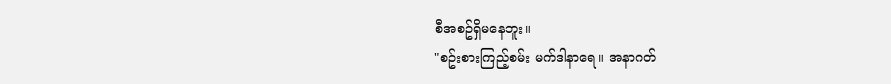စီအစဥ်ရှိမနေဘူး။
"စဥ်းစားကြည့်စမ်း မက်ဒါနာရေ။ အနာဂတ်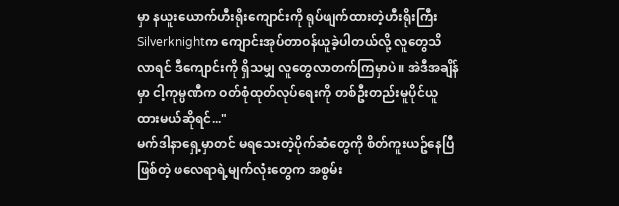မှာ နယူးယောက်ဟီးရိုးကျောင်းကို ရုပ်ဖျက်ထားတဲ့ဟီးရိုးကြီး Silverknightက ကျောင်းအုပ်တာဝန်ယူခဲ့ပါတယ်လို့ လူတွေသိလာရင် ဒီကျောင်းကို ရှိသမျှ လူတွေလာတက်ကြမှာပဲ။ အဲဒီအချိန်မှာ ငါ့ကုမ္ပဏီက ဝတ်စုံထုတ်လုပ်ရေးကို တစ်ဦးတည်းမူပိုင်ယူထားမယ်ဆိုရင်..."
မက်ဒါနာရှေ့မှာတင် မရသေးတဲ့ပိုက်ဆံတွေကို စိတ်ကူးယဥ်နေပြီဖြစ်တဲ့ ဖလေရာရဲ့မျက်လုံးတွေက အစွမ်း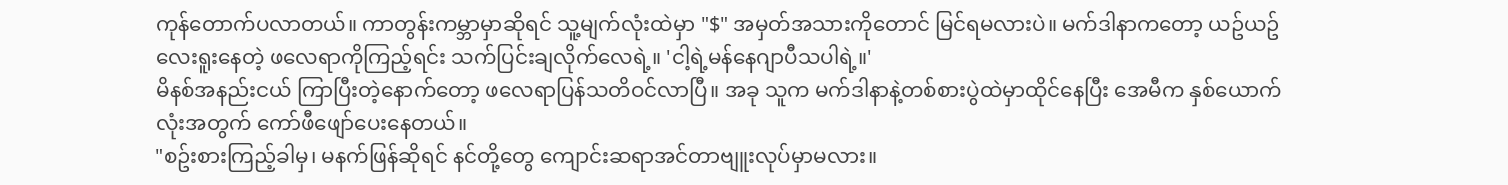ကုန်တောက်ပလာတယ်။ ကာတွန်းကမ္ဘာမှာဆိုရင် သူ့မျက်လုံးထဲမှာ "$" အမှတ်အသားကိုတောင် မြင်ရမလားပဲ။ မက်ဒါနာကတော့ ယဥ်ယဥ်လေးရူးနေတဲ့ ဖလေရာကိုကြည့်ရင်း သက်ပြင်းချလိုက်လေရဲ့။ 'ငါ့ရဲ့မန်နေဂျာပီသပါရဲ့။'
မိနစ်အနည်းငယ် ကြာပြီးတဲ့နောက်တော့ ဖလေရာပြန်သတိဝင်လာပြီ။ အခု သူက မက်ဒါနာနဲ့တစ်စားပွဲထဲမှာထိုင်နေပြီး အေမီက နှစ်ယောက်လုံးအတွက် ကော်ဖီဖျော်ပေးနေတယ်။
"စဥ်းစားကြည့်ခါမှ၊ မနက်ဖြန်ဆိုရင် နင်တို့တွေ ကျောင်းဆရာအင်တာဗျူးလုပ်မှာမလား။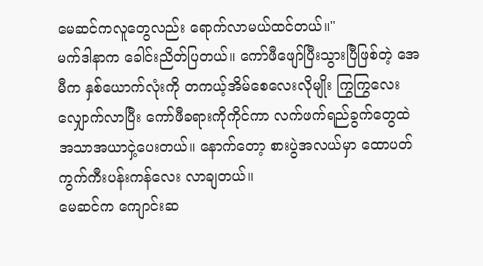မေဆင်ကလူတွေလည်း ရောက်လာမယ်ထင်တယ်။"
မက်ဒါနာက ခေါင်းညိတ်ပြတယ်။ ကော်ဖီဖျော်ပြီးသွားပြီဖြစ်တဲ့ အေမီက နှစ်ယောက်လုံးကို တကယ့်အိမ်စေလေးလိုမျိုး ကြွကြွလေးလျှောက်လာပြီး ကော်ဖီခရားကိုကိုင်ကာ လက်ဖက်ရည်ခွက်တွေထဲ အသာအယာငှဲ့ပေးတယ်။ နောက်တော့ စားပွဲအလယ်မှာ ထောပတ်ကွက်ကီးပန်းကန်လေး လာချတယ်။
မေဆင်က ကျောင်းဆ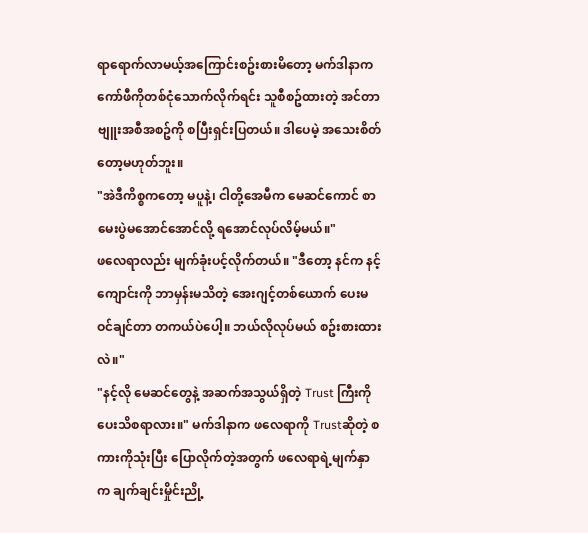ရာရောက်လာမယ့်အကြောင်းစဥ်းစားမိတော့ မက်ဒါနာက ကော်ဖီကိုတစ်ငုံသောက်လိုက်ရင်း သူစီစဥ်ထားတဲ့ အင်တာဗျူးအစီအစဥ်ကို စပြီးရှင်းပြတယ်။ ဒါပေမဲ့ အသေးစိတ်တော့မဟုတ်ဘူး။
"အဲဒီကိစ္စကတော့ မပူနဲ့၊ ငါတို့အေမီက မေဆင်ကောင် စာမေးပွဲမအောင်အောင်လို့ ရအောင်လုပ်လိမ့်မယ်။"
ဖလေရာလည်း မျက်ခုံးပင့်လိုက်တယ်။ "ဒီတော့ နင်က နင့်ကျောင်းကို ဘာမှန်းမသိတဲ့ အေးဂျင့်တစ်ယောက် ပေးမဝင်ချင်တာ တကယ်ပဲပေါ့။ ဘယ်လိုလုပ်မယ် စဥ်းစားထားလဲ။"
"နင့်လို မေဆင်တွေနဲ့ အဆက်အသွယ်ရှိတဲ့ Trust ကြီးကို ပေးသိစရာလား။" မက်ဒါနာက ဖလေရာကို Trustဆိုတဲ့ စကားကိုသုံးပြီး ပြောလိုက်တဲ့အတွက် ဖလေရာရဲ့မျက်နှာက ချက်ချင်းမှိုင်းညို့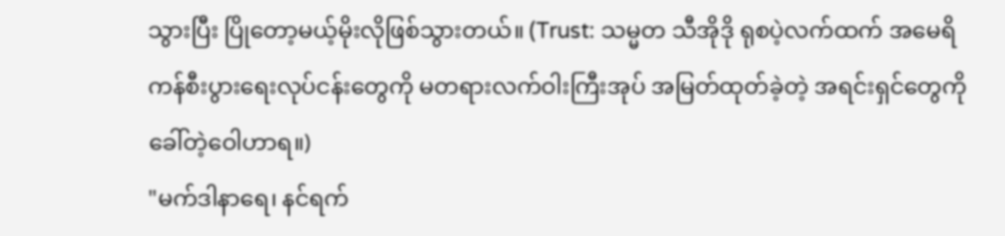သွားပြီး ပြိုတော့မယ့်မိုးလိုဖြစ်သွားတယ်။ (Trust: သမ္မတ သီအိုဒို ရုစပဲ့လက်ထက် အမေရိကန်စီးပွားရေးလုပ်ငန်းတွေကို မတရားလက်ဝါးကြီးအုပ် အမြတ်ထုတ်ခဲ့တဲ့ အရင်းရှင်တွေကိုခေါ်တဲ့ဝေါဟာရ။)
"မက်ဒါနာရေ၊ နင်ရက်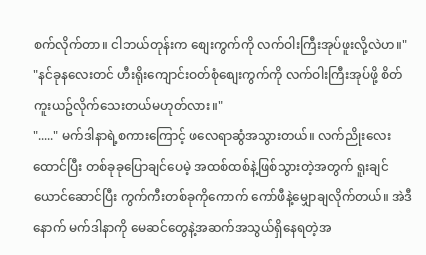စက်လိုက်တာ။ ငါဘယ်တုန်းက စျေးကွက်ကို လက်ဝါးကြီးအုပ်ဖူးလို့လဲဟ။"
"နင်ခုနလေးတင် ဟီးရိုးကျောင်းဝတ်စုံစျေးကွက်ကို လက်ဝါးကြီးအုပ်ဖို့ စိတ်ကူးယဥ်လိုက်သေးတယ်မဟုတ်လား။"
"....." မက်ဒါနာရဲ့စကားကြောင့် ဖလေရာဆွံအသွားတယ်။ လက်ညိုးလေးထောင်ပြီး တစ်ခုခုပြောချင်ပေမဲ့ အထစ်ထစ်နဲ့ဖြစ်သွားတဲ့အတွက် ရူးချင်ယောင်ဆောင်ပြီး ကွက်ကီးတစ်ခုကိုကောက် ကော်ဖီနဲ့မျှောချလိုက်တယ်။ အဲဒီနောက် မက်ဒါနာကို မေဆင်တွေနဲ့အဆက်အသွယ်ရှိနေရတဲ့အ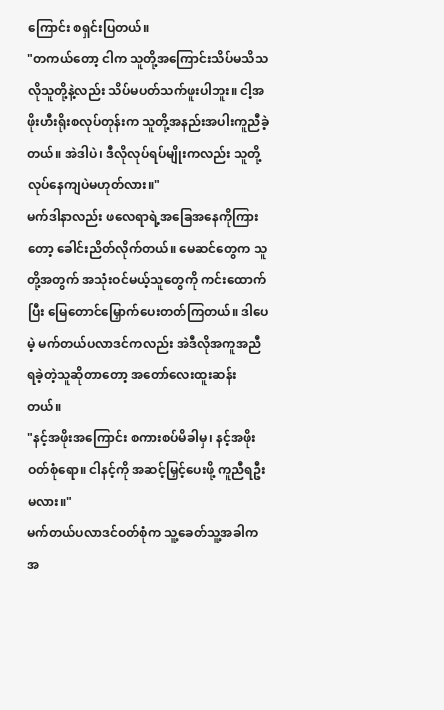ကြောင်း စရှင်းပြတယ်။
"တကယ်တော့ ငါက သူတို့အကြောင်းသိပ်မသိသလိုသူတို့နဲ့လည်း သိပ်မပတ်သက်ဖူးပါဘူး။ ငါ့အဖိုးဟီးရိုးစလုပ်တုန်းက သူတို့အနည်းအပါးကူညီခဲ့တယ်။ အဲဒါပဲ၊ ဒီလိုလုပ်ရပ်မျိုးကလည်း သူတို့လုပ်နေကျပဲမဟုတ်လား။"
မက်ဒါနာလည်း ဖလေရာရဲ့အခြေအနေကိုကြားတော့ ခေါင်းညိတ်လိုက်တယ်။ မေဆင်တွေက သူတို့အတွက် အသုံးဝင်မယ့်သူတွေကို ကင်းထောက်ပြီး မြေတောင်မြှောက်ပေးတတ်ကြတယ်။ ဒါပေမဲ့ မက်တယ်ပလာဒင်ကလည်း အဲဒီလိုအကူအညီရခဲ့တဲ့သူဆိုတာတော့ အတော်လေးထူးဆန်းတယ်။
"နင့်အဖိုးအကြောင်း စကားစပ်မိခါမှ၊ နင့်အဖိုးဝတ်စုံရော။ ငါနင့်ကို အဆင့်မြှင့်ပေးဖို့ ကူညီရဦးမလား။"
မက်တယ်ပလာဒင်ဝတ်စုံက သူ့ခေတ်သူ့အခါက အ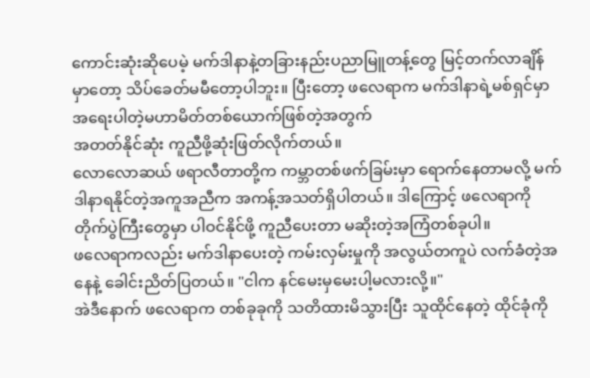ကောင်းဆုံးဆိုပေမဲ့ မက်ဒါနာနဲ့တခြားနည်းပညာမြူတန့်တွေ မြင့်တက်လာချိန်မှာတော့ သိပ်ခေတ်မမီတော့ပါဘူး။ ပြီးတော့ ဖလေရာက မက်ဒါနာရဲ့မစ်ရှင်မှာ အရေးပါတဲ့မဟာမိတ်တစ်ယောက်ဖြစ်တဲ့အတွက်
အတတ်နိုင်ဆုံး ကူညီဖို့ဆုံးဖြတ်လိုက်တယ်။
လောလောဆယ် ဖရာလီတာတို့က ကမ္ဘာတစ်ဖက်ခြမ်းမှာ ရောက်နေတာမလို့ မက်ဒါနာရနိုင်တဲ့အကူအညီက အကန့်အသတ်ရှိပါတယ်။ ဒါကြောင့် ဖလေရာကို တိုက်ပွဲကြီးတွေမှာ ပါဝင်နိုင်ဖို့ ကူညီပေးတာ မဆိုးတဲ့အကြံတစ်ခုပါ။
ဖလေရာကလည်း မက်ဒါနာပေးတဲ့ ကမ်းလှမ်းမှုကို အလွယ်တကူပဲ လက်ခံတဲ့အနေနဲ့ ခေါင်းညိတ်ပြတယ်။ "ငါက နင်မေးမှမေးပါ့မလားလို့။"
အဲဒီနောက် ဖလေရာက တစ်ခုခုကို သတိထားမိသွားပြီး သူထိုင်နေတဲ့ ထိုင်ခုံကို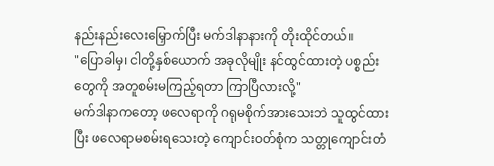နည်းနည်းလေးမြှောက်ပြီး မက်ဒါနာနားကို တိုးထိုင်တယ်။
"ပြောခါမှ၊ ငါတို့နှစ်ယောက် အခုလိုမျိုး နင်ထွင်ထားတဲ့ ပစ္စည်းတွေကို အတူစမ်းမကြည့်ရတာ ကြာပြီလားလို့"
မက်ဒါနာကတော့ ဖလေရာကို ဂရုမစိုက်အားသေးဘဲ သူထွင်ထားပြီး ဖလေရာမစမ်းရသေးတဲ့ ကျောင်းဝတ်စုံက သတ္တုကျောင်းတံ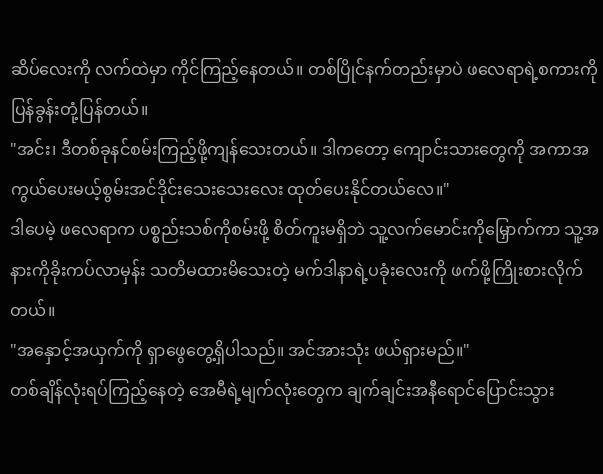ဆိပ်လေးကို လက်ထဲမှာ ကိုင်ကြည့်နေတယ်။ တစ်ပြိုင်နက်တည်းမှာပဲ ဖလေရာရဲ့စကားကို ပြန်ခွန်းတုံ့ပြန်တယ်။
"အင်း၊ ဒီတစ်ခုနင်စမ်းကြည့်ဖို့ကျန်သေးတယ်။ ဒါကတော့ ကျောင်းသားတွေကို အကာအကွယ်ပေးမယ့်စွမ်းအင်ဒိုင်းသေးသေးလေး ထုတ်ပေးနိုင်တယ်လေ။"
ဒါပေမဲ့ ဖလေရာက ပစ္စည်းသစ်ကိုစမ်းဖို့ စိတ်ကူးမရှိဘဲ သူ့လက်မောင်းကိုမြှောက်ကာ သူ့အနားကိုခိုးကပ်လာမှန်း သတိမထားမိသေးတဲ့ မက်ဒါနာရဲ့ပခုံးလေးကို ဖက်ဖို့ကြိုးစားလိုက်တယ်။
"အနှောင့်အယှက်ကို ရှာဖွေတွေ့ရှိပါသည်။ အင်အားသုံး ဖယ်ရှားမည်။"
တစ်ချိန်လုံးရပ်ကြည့်နေတဲ့ အေမီရဲ့မျက်လုံးတွေက ချက်ချင်းအနီရောင်ပြောင်းသွား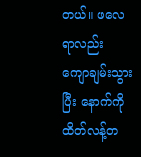တယ်။ ဖလေရာလည်း ကျောချမ်းသွားပြီး နောက်ကို ထိတ်လန့်တ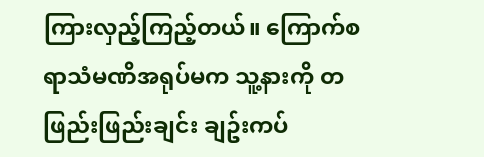ကြားလှည့်ကြည့်တယ်။ ကြောက်စရာသံမဏိအရုပ်မက သူ့နားကို တဖြည်းဖြည်းချင်း ချဥ်းကပ်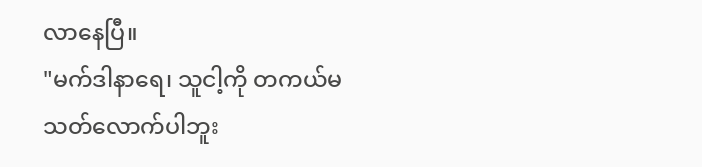လာနေပြီ။
"မက်ဒါနာရေ၊ သူငါ့ကို တကယ်မသတ်လောက်ပါဘူး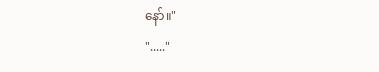နော်။"
"....."